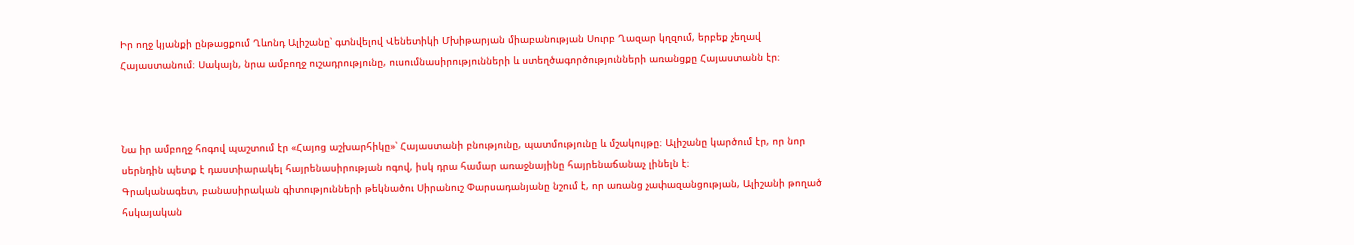Իր ողջ կյանքի ընթացքում Ղևոնդ Ալիշանը՝ գտնվելով Վենետիկի Մխիթարյան միաբանության Սուրբ Ղազար կղզում, երբեք չեղավ Հայաստանում։ Սակայն, նրա ամբողջ ուշադրությունը, ուսումնասիրությունների և ստեղծագործությունների առանցքը Հայաստանն էր։



Նա իր ամբողջ հոգով պաշտում էր «Հայոց աշխարհիկը»՝ Հայաստանի բնությունը, պատմությունը և մշակույթը։ Ալիշանը կարծում էր, որ նոր սերնդին պետք է դաստիարակել հայրենասիրության ոգով, իսկ դրա համար առաջնայինը հայրենաճանաչ լինելն է։
Գրականագետ, բանասիրական գիտությունների թեկնածու Սիրանուշ Փարսադանյանը նշում է, որ առանց չափազանցության, Ալիշանի թողած հսկայական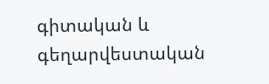գիտական և գեղարվեստական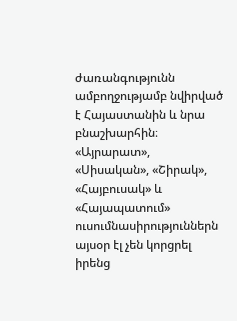ժառանգությունն ամբողջությամբ նվիրված է Հայաստանին և նրա բնաշխարհին։
«Այրարատ», «Սիսական», «Շիրակ», «Հայբուսակ» և «Հայապատում» ուսումնասիրություններն այսօր էլ չեն կորցրել իրենց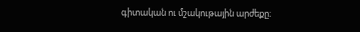գիտական ու մշակութային արժեքը։